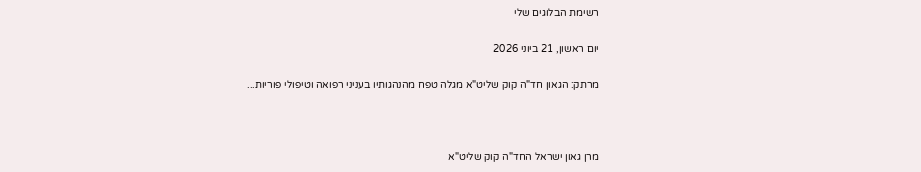רשימת הבלוגים שלי

יום ראשון, 21 ביוני 2026

מרתק: הגאון חד"ה קוק שליט"א מגלה טפח מהנהגותיו בעניני רפואה וטיפולי פוריות...



מרן גאון ישראל החד"ה קוק שליט"א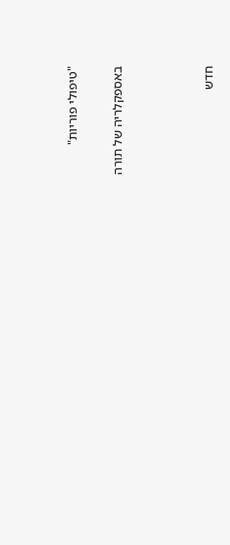"טיפולי פוריות"

באספקלריה של תורה



חדש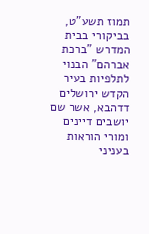תמוז תשע"ט, בביקורי בבית המדרש "ברכת אברהם" הבנוי לתלפיות בעיר הקדש ירושלים דדהבא, אשר שם יושבים דיינים ומורי הוראות בעניני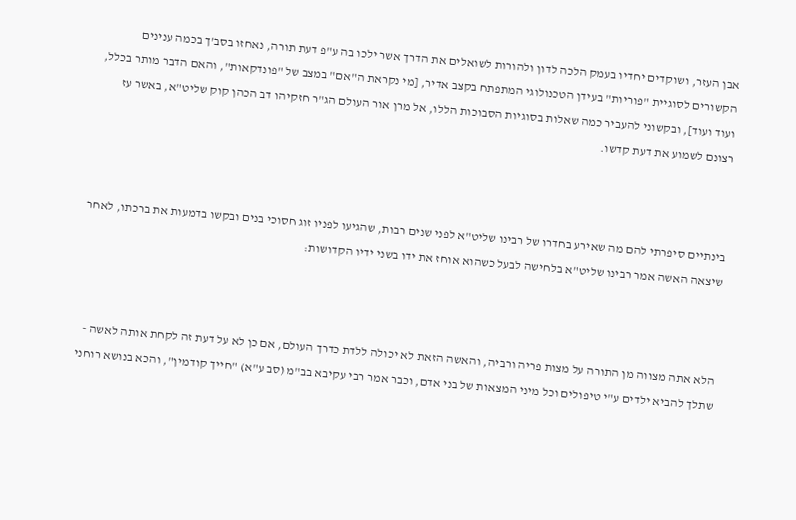אבן העזר, ושוקדים יחדיו בעמק הלכה לדון ולהורות לשואלים את הדרך אשר ילכו בה ע"פ דעת תורה, נאחזו בסב'ך בכמה ענינים הקשורים לסוגיית "פוריות" בעידן הטכנולוגי המתפתח בקצב אדיר, [מי נקראת ה"אם" במצב של "פונדקאות", והאם הדבר מותר בכלל, ועוד ועוד], ובקשוני להעביר כמה שאלות בסוגיות הסבוכות הללו, אל מרן אור העולם הג"ר חזקיהו דב הכהן קוק שליט"א, באשר עז רצונם לשמוע את דעת קדשו.



בינתיים סיפרתי להם מה שאירע בחדרו של רבינו שליט"א לפני שנים רבות, שהגיעו לפניו זוג חסוכי בנים ובקשו בדמעות את ברכתו, לאחר שיצאה האשה אמר רבינו שליט"א בלחישה לבעל כשהוא אוחז את ידו בשני ידיו הקדושות:



הלא אתה מצווה מן התורה על מצות פריה ורביה, והאשה הזאת לא יכולה ללדת כדרך העולם, אם כן לא על דעת זה לקחת אותה לאשה - שתלך להביא ילדים ע"י טיפולים וכל מיני המצאות של בני אדם, וכבר אמר רבי עקיבא בב"מ (סב ע"א) "חייך קודמין", והכא בנושא רוחני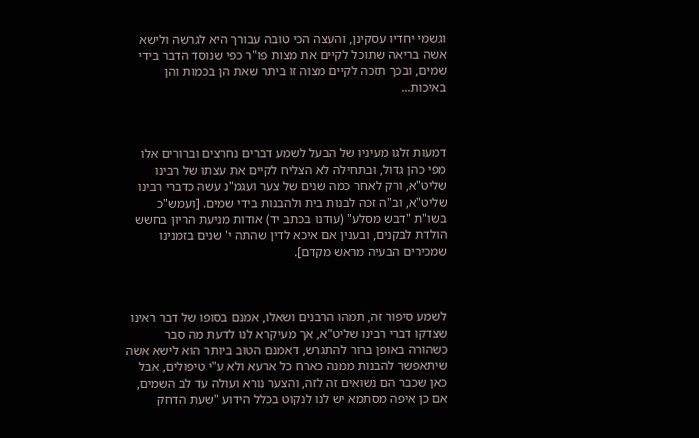וגשמי יחדיו עסקינן, והעצה הכי טובה עבורך היא לגרשה ולישא אשה בריאה שתוכל לקיים את מצות פו"ר כפי שנוסד הדבר בידי שמים, ובכך תזכה לקיים מצוה זו ביתר שאת הן בכמות והן באיכות...



דמעות זלגו מעיניו של הבעל לשמע דברים נחרצים וברורים אלו מפי כהן גדול, ובתחילה לא הצליח לקיים את עצתו של רבינו שליט"א, ורק לאחר כמה שנים של צער ועגמ"נ עשה כדברי רבינו שליט"א, וב"ה זכה לבנות בית ולהבנות בידי שמים. [ועמש"כ בשו"ת "דבש מסלע" (עודנו בכתב יד) אודות מניעת הריון בחשש הולדת לבקנים, ובענין אם איכא לדין שהתה י' שנים בזמנינו שמכירים הבעיה מראש מקדם].



לשמע סיפור זה, תמהו הרבנים ושאלו, אמנם בסופו של דבר ראינו שצדקו דברי רבינו שליט"א, אך מעיקרא לנו לדעת מה סבר כשהורה באופן ברור להתגרש, דאמנם הטוב ביותר הוא לישא אשה שיתאפשר להבנות ממנה כארח כל ארעא ולא ע"י טיפולים, אבל כאן שכבר הם נשואים זה לזה, והצער נורא ועולה עד לב השמים, אם כן איפה מסתמא יש לנו לנקוט בכלל הידוע "שעת הדחק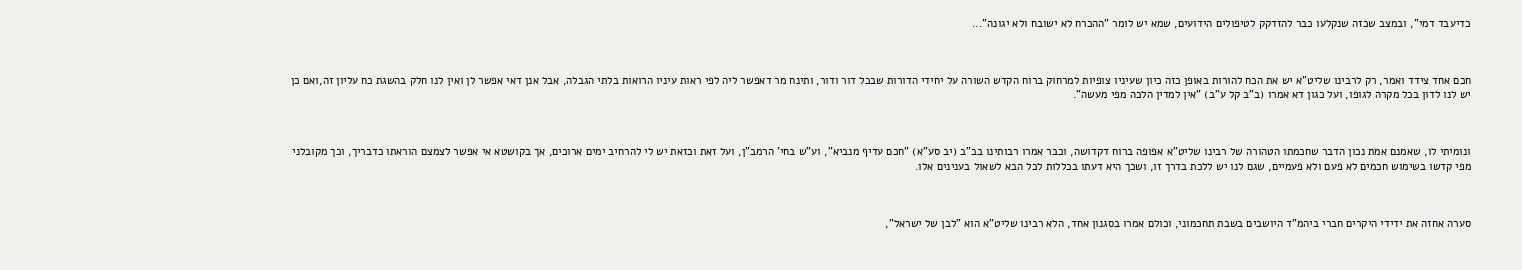כדיעבד דמי", ובמצב שכזה שנקלעו כבר להזדקק לטיפולים הידועים, שמא יש לומר "ההכרח לא ישובח ולא יגונה"...



חכם אחד צידד ואמר, רק לרבינו שליט"א יש את הכח להורות באופן כזה כיון שעיניו צופיות למרחוק ברוח הקדש השורה על יחידי הדורות שבכל דור ודור, ותינח מר דאפשר ליה לפי ראות עיניו הרואות בלתי הגבלה, אבל אנן דאי אפשר לן ואין לנו חלק בהשגת כח עליון זה,ואם כן יש לנו לדון בכל מקרה לגופו, ועל כגון דא אמרו (ב"ב קל ע"ב) "אין למדין הלכה מפי מעשה".



ונומיתי לו, שאמנם אמת נכון הדבר שחכמתו הטהורה של רבינו שליט"א אפופה ברוח דקדושה, וכבר אמרו רבותינו בב"ב (יב סע"א) "חכם עדיף מנביא", וע"ש בחי' הרמב"ן, ועל זאת וכזאת יש לי להרחיב ימים ארוכים, אך בקושטא אי אפשר לצמצם הוראתו כדבריך, וכך מקובלני מפי קדשו בשימוש חכמים לא פעם ולא פעמיים, שגם לנו יש ללכת בדרך זו, ושכך היא דעתו בכללות לכל הבא לשאול בענינים אלו.



סערה אחזה את ידידי היקרים חברי ביהמ"ד היושבים בשבת תחכמוני, וכולם אמרו בסגנון אחד, הלא רבינו שליט"א הוא "לבן של ישראל",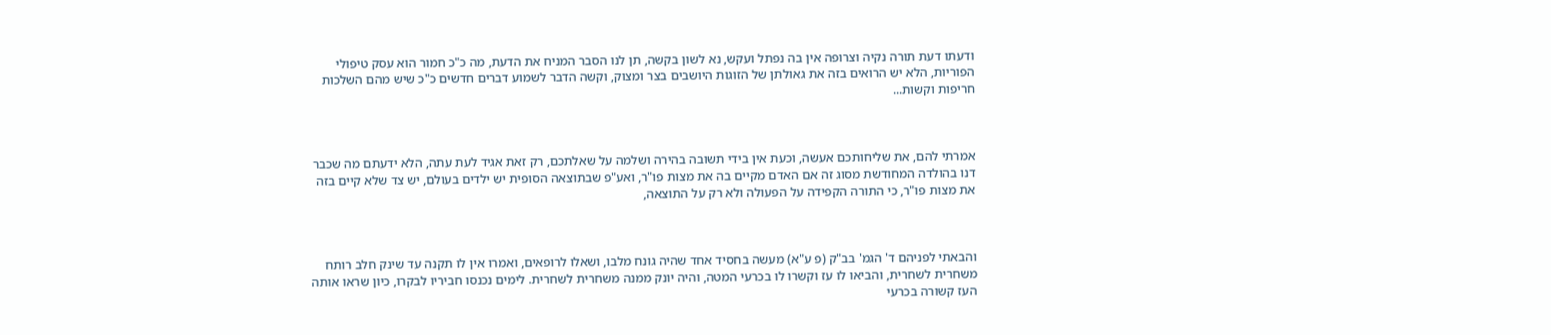ודעתו דעת תורה נקיה וצרופה אין בה נפתל ועקש, נא לשון בקשה, תן לנו הסבר המניח את הדעת, מה כ"כ חמור הוא עסק טיפולי הפוריות, הלא יש הרואים בזה את גאולתן של הזוגות היושבים בצר ומצוק, וקשה הדבר לשמוע דברים חדשים כ"כ שיש מהם השלכות חריפות וקשות...



אמרתי להם, את שליחותכם אעשה, וכעת אין בידי תשובה בהירה ושלמה על שאלתכם, רק זאת אגיד לעת עתה, הלא ידעתם מה שכבר דנו בהולדה המחודשת מסוג זה אם האדם מקיים בה את מצות פו"ר, ואע"פ שבתוצאה הסופית יש ילדים בעולם, יש צד שלא קיים בזה את מצות פו"ר, כי התורה הקפידה על הפעולה ולא רק על התוצאה,



והבאתי לפניהם ד' הגמ' בב"ק (פ ע"א) מעשה בחסיד אחד שהיה גונח מלבו, ושאלו לרופאים, ואמרו אין לו תקנה עד שינק חלב רותח משחרית לשחרית, והביאו לו עז וקשרו לו בכרעי המטה, והיה יונק ממנה משחרית לשחרית. לימים נכנסו חביריו לבקרו, כיון שראו אותה העז קשורה בכרעי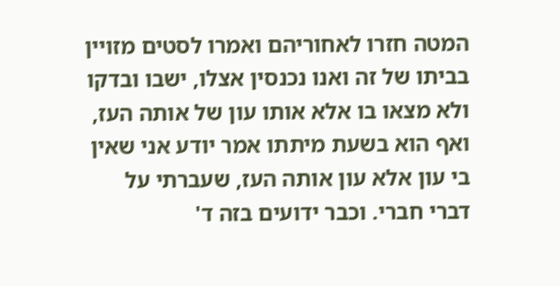המטה חזרו לאחוריהם ואמרו לסטים מזויין בביתו של זה ואנו נכנסין אצלו, ישבו ובדקו ולא מצאו בו אלא אותו עון של אותה העז, ואף הוא בשעת מיתתו אמר יודע אני שאין בי עון אלא עון אותה העז, שעברתי על דברי חברי. וכבר ידועים בזה ד'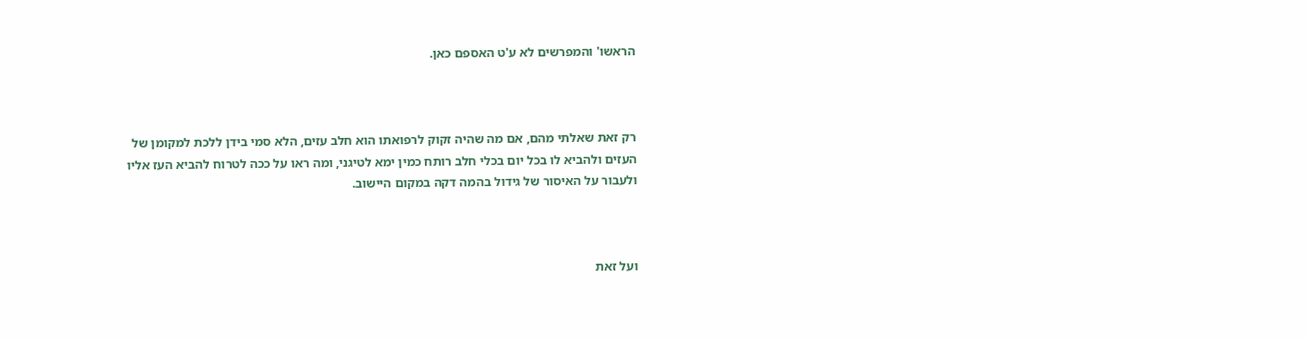הראשו' והמפרשים לא ע'ט האספם כאן.



רק זאת שאלתי מהם, אם מה שהיה זקוק לרפואתו הוא חלב עזים, הלא סמי בידן ללכת למקומן של העזים ולהביא לו בכל יום בכלי חלב רותח כמין ימא לטיגני, ומה ראו על ככה לטרוח להביא העז אליו ולעבור על האיסור של גידול בהמה דקה במקום היישוב.



ועל זאת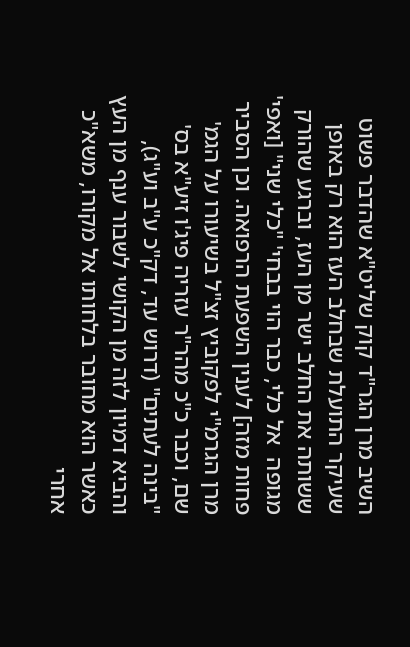השיב מרן הגר"ד קוק שליט"א שהדבר פשוט שעיקר התועלת שבחלב העז הוא רק באופן ששותה את החלב ישר מן העז, וברגע שהורק מגופה  אל כלי, כבר הוי בבחי' "כלי שני" [ואפי' פחות מזה] לענין השפעת הרפואה. וכן הסביר מרן הגרמ"י לפקוביץ זצ"ל בשיעורו על הגמ' שם, וכבר כ"כ מהר"ר עזריה פיג'ו זיע"א בס' "בינה לעתים" (דרוש עד, דק"כ ע"ב וע"ג), והביא דמיון לזה מן הקושי לשבור ענף מן העץ כאשר הוא מחובר בלחותו אל מקורו, משא"כ אחרי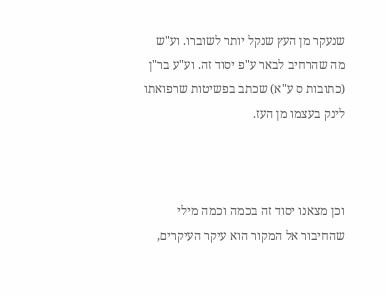שנעקר מן העץ שנקל יותר לשוברו. וע"ש מה שהרחיב לבאר ע"פ יסוד זה. וע"ע בר"ן (כתובות ס ע"א) שכתב בפשיטות שרפואתו לינק בעצמו מן העז.



וכן מצאנו יסוד זה בכמה וכמה מילי שהחיבור אל המקור הוא עיקר העיקרים,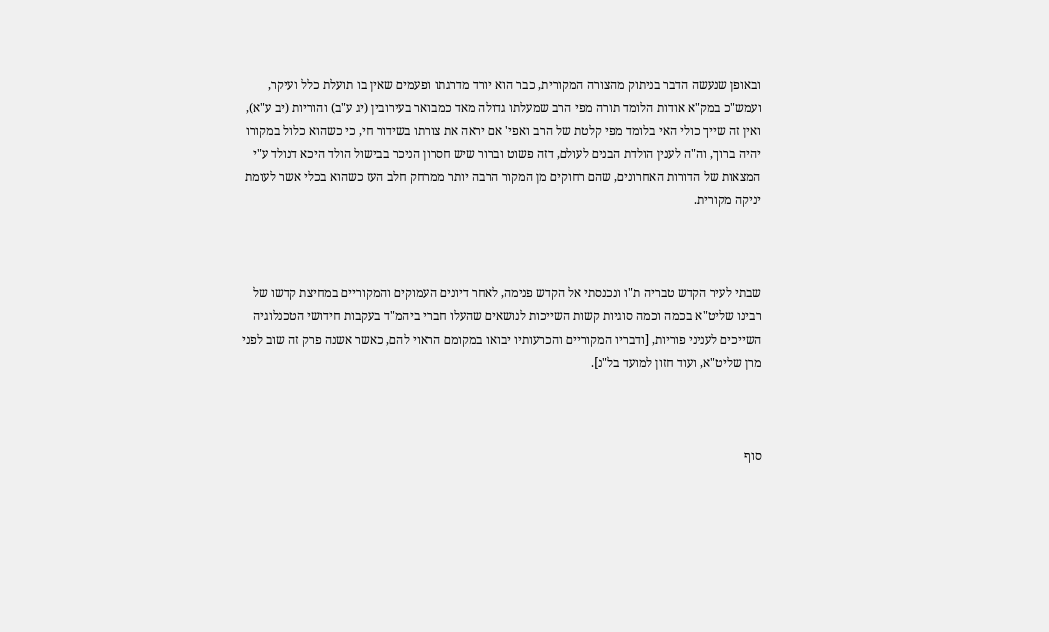ובאופן שנעשה הדבר בניתוק מהצורה המקורית, כבר הוא יורד מדרגתו ופעמים שאין בו תועלת כלל ועיקר, ועמש"כ במק"א אודות הלומד תורה מפי הרב שמעלתו גדולה מאד כמבואר בעירובין (יג ע"ב) והוריות (יב ע"א), ואין זה שייך כולי האי בלומד מפי קלטת של הרב ואפי' אם יראה את צורתו בשידור חי, כי כשהוא כלול במקורו יהיה ברוך, וה"ה לענין הולדת הבנים לעולם, דזה פשוט וברור שיש חסרון הניכר בבישול הולד היכא דנולד ע"י המצאות של הדורות האחרונים, שהם רחוקים מן המקור הרבה יותר ממרחק חלב העז כשהוא בכלי אשר לעומת יניקה מקורית.



שבתי לעיר הקדש טבריה ת"ו ונכנסתי אל הקדש פנימה, לאחר דיונים העמוקים והמקוריים במחיצת קדשו של רבינו שליט"א בכמה וכמה סוגיות קשות השייכות לנושאים שהעלו חברי ביהמ"ד בעקבות חידושי הטכנלוגיה השייכים לעניני פוריות, [ודבריו המקוריים והכרעותיו יבואו במקומם הראוי להם, כאשר אשנה פרק זה שוב לפני מרן שליט"א, ועוד חזון למועד בל"נ].



סוף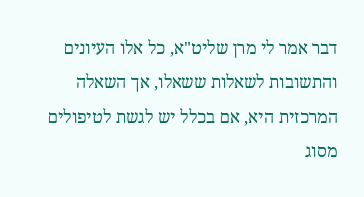דבר אמר לי מרן שליט"א, כל אלו העיונים והתשובות לשאלות ששאלו, אך השאלה המרכזית היא, אם בכלל יש לגשת לטיפולים מסוג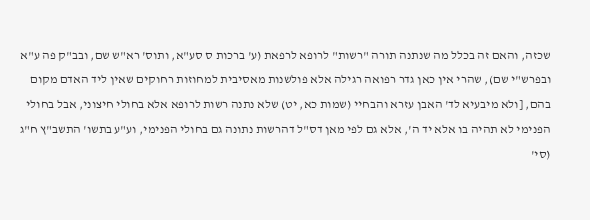שכזה, והאם זה בכלל מה שנתנה תורה "רשות" לרופא לרפאת (ע' ברכות ס סע"א, ותוס' רא"ש שם, ובב"ק פה ע"א ובפרש"י שם), שהרי אין כאן גדר רפואה רגילה אלא פולשנות מאסיבית למחוזות רחוקים שאין ליד האדם מקום בהם, [ולא מיבעיא לד' האבן עזרא והבחיי (שמות כא, יט) שלא נתנה רשות לרופא אלא בחולי חיצוני, אבל בחולי הפנימי לא תהיה בו אלא יד ה', אלא גם לפי מאן דס"ל דהרשות נתונה גם בחולי הפנימי, וע"ע בתשו' התשב"ץ ח"ג (סי'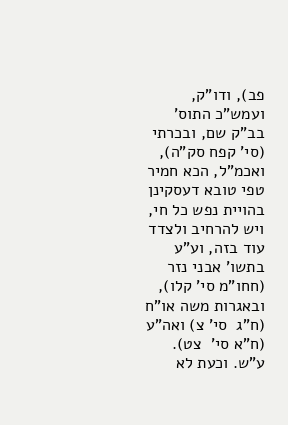פב), ודו"ק, ועמש"כ התוס' בב"ק שם, ובכרתי (סי' קפח סק"ה), ואכמ"ל, הכא חמיר טפי טובא דעסקינן בהויית נפש כל חי, ויש להרחיב ולצדד עוד בזה, וע"ע בתשו' אבני נזר (חחו"מ סי' קלו), ובאגרות משה או"ח (ח"ג  סי' צ) ואה"ע (ח"א סי'  צט). ע"ש. וכעת לא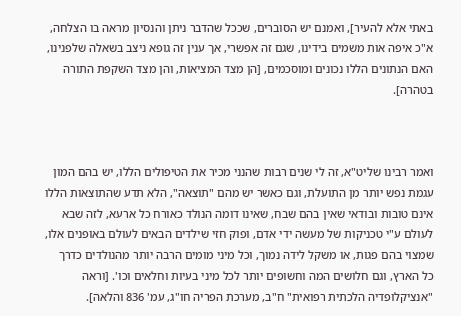באתי אלא להעיר], ואמנם יש הסוברים, שככל שהדבר ניתן והנסיון מראה בו הצלחה, א"כ איפה אות משמים בידינו, שגם זה אפשרי, אך ענין זה גופא ניצב בשאלה שלפנינו, האם הנתונים הללו נכונים ומוסכמים, [הן מצד המציאות, והן מצד השקפת התורה בטהרה].



ואמר רבינו שליט"א, זה לי שנים רבות שהנני מכיר את הטיפולים הללו, יש בהם המון עגמת נפש יותר מן התועלת, וגם כאשר יש מהם "תוצאה", הלא תדע שהתוצאות הללו אינם טובות ובודאי שאין בהם שבח, שאינו דומה הנולד כאורח כל ארעא, לזה שבא לעולם ע"י טכניקות של מעשה ידי אדם, ופוק חזי שילדים הבאים לעולם באופנים אלו, שמצוי בהם פגות, או משקל לידה נמוך, וכל מיני מומים הרבה יותר מהנולדים כדרך כל הארץ, וגם חלושים המה וחשופים יותר לכל מיני בעיות וחלאים וכו'. [וראה "אנציקלופדיה הלכתית רפואית" ח"ב, מערכת הפריה חו"ג, עמ' 836 והלאה].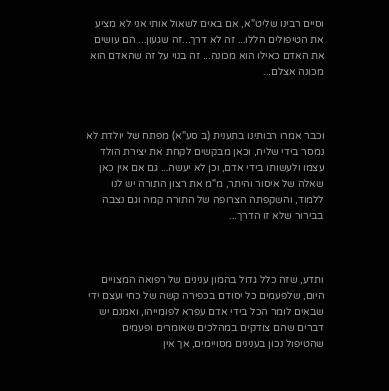וסיים רבינו שליט"א, אם באים לשאול אותי אני לא מציע את הטיפולים הללו... זה לא דרך...זה שגעון... הם עושים את האדם כאילו הוא מכונה... זה בנוי על זה שהאדם הוא מכונה אצלם...



וכבר אמרו רבותינו בתענית (ב סע"א) מפתח של יולדת לא נמסר בידי שליח, וכאן מבקשים לקחת את יצירת הולד עצמו ולעשותו בידי אדם, וכן לא יעשה... גם אם אין כאן שאלה של איסור והיתר, מ"מ את רצון התורה יש לנו ללמוד, והשקפתה הצרופה של התורה קמה וגם נצבה בבירור שלא זו הדרך...



ותדע, שזה כלל גדול בהמון ענינים של רפואה המצויים היום, שלפעמים כל יסודם בכפירה קשה של כחי ועצם ידי שבאים לומר הכל בידי אדם עפרא לפומייהו, ואמנם יש דברים שהם צודקים במהלכים שאומרים ופעמים שהטיפול נכון בענינים מסויימים, אך אין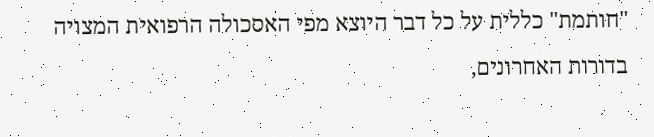"חותמת" כללית על כל דבר היוצא מפי האסכולה הרפואית המצויה בדורות האחרונים,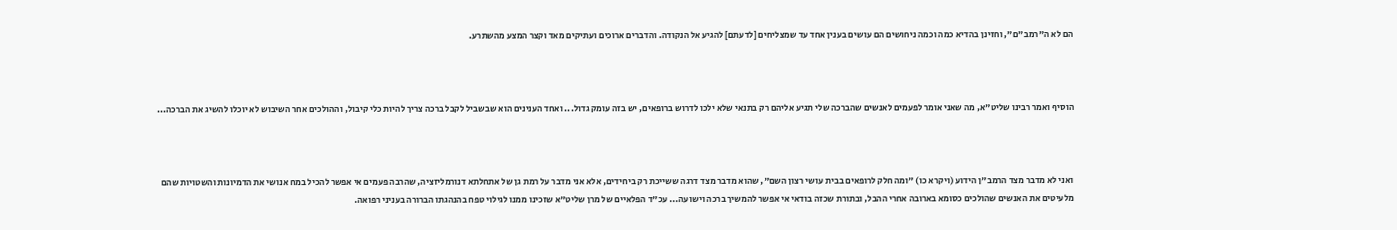הם לא ה"רמב"ם", וחזינן בהדיא כמה וכמה ניחושים הם עושים בענין אחד עד שמצליחים [לדעתם] להגיע אל הנקודה. והדברים ארוכים ועתיקים מאד וקצר המצע מהשתרע.



הוסיף ואמר רבינו שליט"א, מה שאני אומר לפעמים לאנשים שהברכה שלי תגיע אליהם רק בתנאי שלא ילכו לדרוש ברופאים, יש בזה עומק גדול... ואחד הענינים הוא שבשביל לקבל ברכה צריך להיות כלי קיבול, וההולכים אחר השיבוש לא יוכלו להשיג את הברכה...



ואני לא מדבר מצד הרמב"ן הידוע (ויקרא כו) "ומה חלק לרופאים בבית עושי רצון השם", שהוא מדבר מצד דרגה ששייכת רק ביחידים, אלא אני מדבר על רמת גן של אתחלתא דנורמליזציה, שהרבה פעמים אי אפשר להכיל במח אנושי את הדמיונות והשטויות שהם מלעיטים את האנשים שהולכים כסומא בארובה אחרי ההבל, ובתורת שכזה בודאי אי אפשר להמשיך ברכה וישועה... עכ"ד הפלאיים של מרן שליט"א שזכינו ממנו לגילוי טפח בהנהגתו הברורה בעניני רפואה.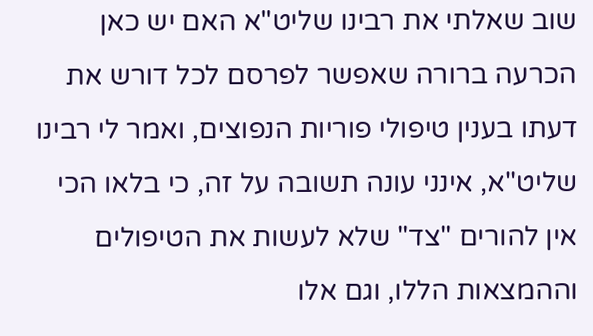שוב שאלתי את רבינו שליט"א האם יש כאן הכרעה ברורה שאפשר לפרסם לכל דורש את דעתו בענין טיפולי פוריות הנפוצים, ואמר לי רבינו שליט"א, אינני עונה תשובה על זה, כי בלאו הכי אין להורים "צד" שלא לעשות את הטיפולים וההמצאות הללו, וגם אלו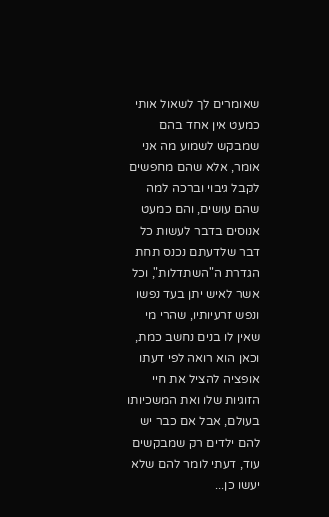שאומרים לך לשאול אותי כמעט אין אחד בהם שמבקש לשמוע מה אני אומר, אלא שהם מחפשים לקבל גיבוי וברכה למה שהם עושים, והם כמעט אנוסים בדבר לעשות כל דבר שלדעתם נכנס תחת הגדרת ה"השתדלות", וכל אשר לאיש יתן בעד נפשו ונפש זרעיותיו, שהרי מי שאין לו בנים נחשב כמת, וכאן הוא רואה לפי דעתו אופציה להציל את חיי הזוגיות שלו ואת המשכיותו בעולם, אבל אם כבר יש להם ילדים רק שמבקשים עוד, דעתי לומר להם שלא יעשו כן...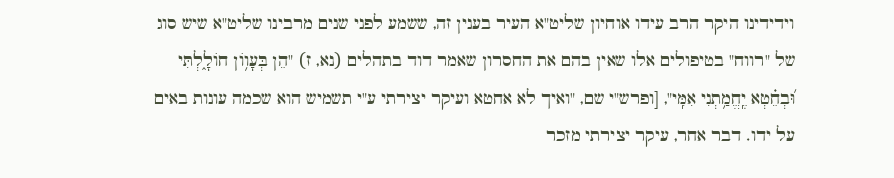וידידינו היקר הרב עידו אוחיון שליט"א העיר בענין זה, ששמע לפני שנים מרבינו שליט"א שיש סוג של "רווח" בטיפולים אלו שאין בהם את החסרון שאמר דוד בתהלים (נא, ז) "הֵן בְּעָו֥וֹן חוֹלָ֑לְתִּי וּ֝בְחֵ֗טְא יֶֽחֱמַ֥תְנִי אִמִּֽי", [ופרש"י שם, "ואיך לא אחטא ועיקר יצירתי ע"י תשמיש הוא שכמה עונות באים על ידו. דבר אחר, עיקר יצירתי מזכר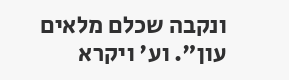ונקבה שכלם מלאים עון". וע' ויקרא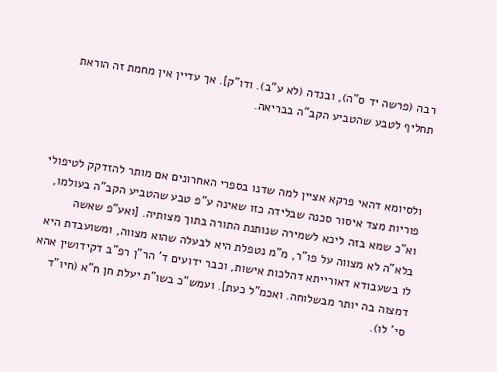רבה (פרשה יד ס"ה), ובנדה (לא ע"ב). ודו"ק]. אך עדיין אין מחמת זה הוראת תחליף לטבע שהטביע הקב"ה בבריאה.



ולסיומא דהאי פרקא אציין למה שדנו בספרי האחרונים אם מותר להזדקק לטיפולי פוריות מצד איסור סכנה שבלידה כזו שאינה ע"פ טבע שהטביע הקב"ה בעולמו, וא"כ שמא בזה ליכא לשמירה שנותנת התורה בתוך מצותיה. [ואע"פ שאשה בלא"ה לא מצווה על פו"ר, מ"מ נטפלת היא לבעלה שהוא מצווה, ומשועבדת היא לו בשעבודא דאורייתא דהלכות אישות, וכבר ידועים ד' הר"ן רפ"ב דקידושין אהא דמצוה בה יותר מבשלוחה. ואכמ"ל כעת]. ועמש"כ בשו"ת יעלת חן ח"א (חיו"ד סי' לו).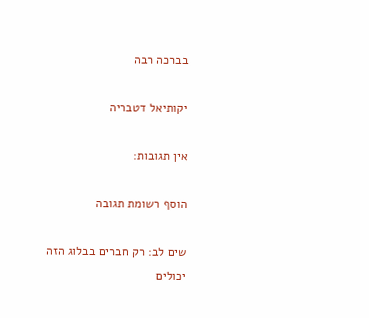בברכה רבה

יקותיאל דטבריה

אין תגובות:

הוסף רשומת תגובה

שים לב: רק חברים בבלוג הזה יכולים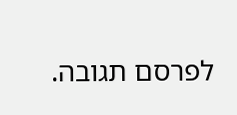לפרסם תגובה.